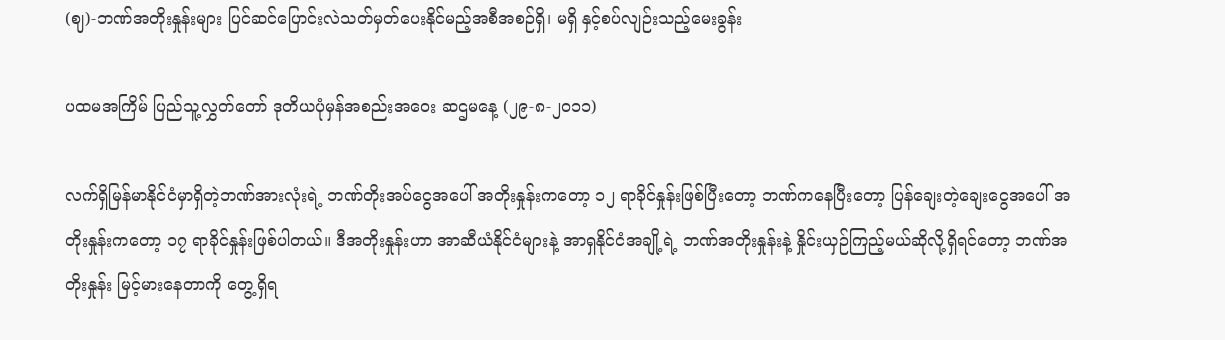(ဈ)-ဘဏ်အတိုးနှုန်းများ ပြင်ဆင်ပြောင်းလဲသတ်မှတ်ပေးနိုင်မည့်အစီအစဉ်ရှိ၊ မရှိ နှင့်စပ်လျဉ်းသည့်မေးခွန်း

ပထမအကြိမ် ပြည်သူ့လွှတ်တော် ဒုတိယပုံမှန်အစည်းအဝေး ဆဌမနေ့ (၂၉-၈-၂၀၁၁)

လက်ရှိမြန်မာနိုင်ငံမှာရှိတဲ့ဘဏ်အားလုံးရဲ့ ဘဏ်တိုးအပ်ငွေအပေါ် အတိုးနှုန်းကတော့ ၁၂ ရာခိုင်နှုန်းဖြစ်ပြီးတော့ ဘဏ်ကနေပြီးတော့ ပြန်ချေးတဲ့ချေးငွေအပေါ် အတိုးနှုန်းကတော့ ၁၇ ရာခိုင်နှုန်းဖြစ်ပါတယ်။ ဒီအတိုးနှုန်းဟာ အာဆီယံနိုင်ငံများနဲ့ အာရှနိုင်ငံအချို့ရဲ့ ဘဏ်အတိုးနှုန်းနဲ့ နှိုင်းယှဉ်ကြည့်မယ်ဆိုလို့ရှိရင်တော့ ဘဏ်အတိုးနှုန်း မြင့်မားနေတာကို တွေ့ရှိရ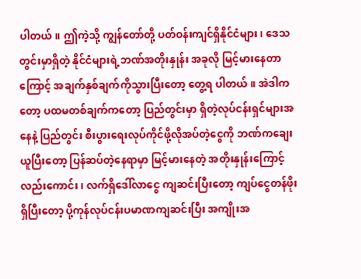ပါတယ်။ ဤကဲ့သို့ ကျွန်တော်တို့ ပတ်ဝန်းကျင်ရှိနိုင်ငံများ၊ ဒေသတွင်းမှာရှိတဲ့ နိုင်ငံများရဲ့ဘဏ်အတိုးနှုန်း အခုလို မြင့်မားနေတာကြောင့် အချက်နှစ်ချက်ကိုသွားပြီးတော့ တွေ့ရ ပါတယ်။ အဲဒါကတော့ ပထမတစ်ချက်ကတော့ ပြည်တွင်းမှာ ရှိတဲ့လုပ်ငန်းရှင်များအနေနဲ့ ပြည်တွင်း စီးပွားရေးလုပ်ကိုင်ဖို့လိုအပ်တဲ့ငွေကို ဘဏ်ကချေးယူပြီးတော့ ပြန်ဆပ်တဲ့နေရာမှာ မြင့်မားနေတဲ့ အတိုးနှုန်းကြောင့်လည်းကောင်း၊ လက်ရှိဒေါ်လာငွေ ကျဆင်းပြီးတော့ ကျပ်ငွေတန်ဖိုး ရှိပြီးတော့ ပို့ကုန်လုပ်ငန်းပမာဏကျဆင်းပြီး အကျိုးအ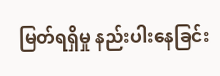မြတ်ရရှိမှု နည်းပါးနေခြင်း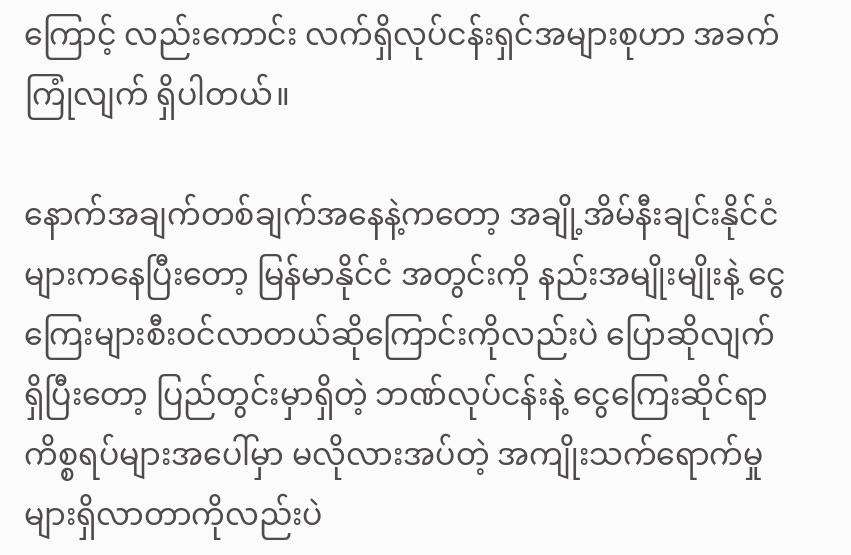ကြောင့် လည်းကောင်း လက်ရှိလုပ်ငန်းရှင်အများစုဟာ အခက်ကြုံလျက် ရှိပါတယ်။

နောက်အချက်တစ်ချက်အနေနဲ့ကတော့ အချို့အိမ်နီးချင်းနိုင်ငံများကနေပြီးတော့ မြန်မာနိုင်ငံ အတွင်းကို နည်းအမျိုးမျိုးနဲ့ ငွေကြေးများစီးဝင်လာတယ်ဆိုကြောင်းကိုလည်းပဲ ပြောဆိုလျက်ရှိပြီးတော့ ပြည်တွင်းမှာရှိတဲ့ ဘဏ်လုပ်ငန်းနဲ့ ငွေကြေးဆိုင်ရာ ကိစ္စရပ်များအပေါ်မှာ မလိုလားအပ်တဲ့ အကျိုးသက်ရောက်မှုများရှိလာတာကိုလည်းပဲ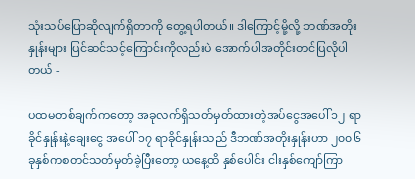သုံးသပ်ပြောဆိုလျက်ရှိတာကို တွေ့ရပါတယ်။ ဒါကြောင့်မို့လို့ ဘဏ်အတိုးနှုန်းများ ပြင်ဆင်သင့်ကြောင်းကိုလည်းပဲ အောက်ပါအတိုင်းတင်ပြလိုပါ တယ် -

ပထမတစ်ချက်ကတော့ အခုလက်ရှိသတ်မှတ်ထားတဲ့အပ်ငွေအပေါ် ၁၂ ရာခိုင်နှုန်းနဲ့ချေးငွေ အပေါ် ၁၇ ရာခိုင်နှုန်းသည် ဒီဘဏ်အတိုးနှုန်းဟာ ၂၀၀၆ ခုနှစ်ကစတင်သတ်မှတ်ခဲ့ပြီးတော့ ယနေ့ထိ နှစ်ပေါင်း ငါးနှစ်ကျော်ကြာ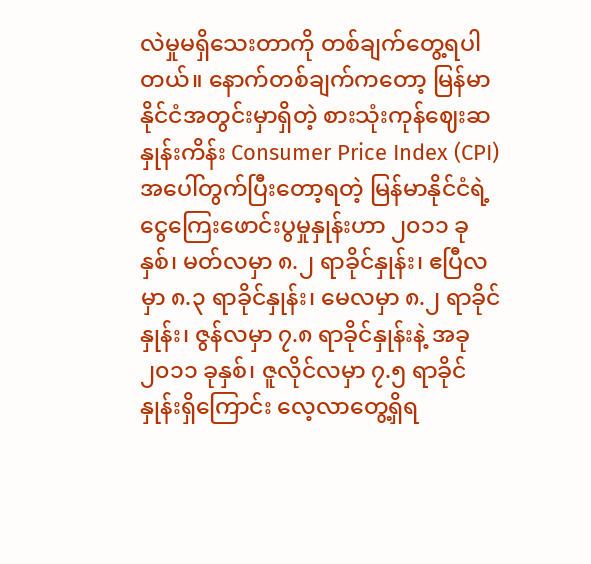လဲမှုမရှိသေးတာကို တစ်ချက်တွေ့ရပါတယ်။ နောက်တစ်ချက်က‌တော့ မြန်မာနိုင်ငံအတွင်းမှာရှိတဲ့ စားသုံးကုန်ဈေးဆနှုန်းကိန်း Consumer Price Index (CPI) အပေါ်တွက်ပြီးတော့ရတဲ့ မြန်မာနိုင်ငံရဲ့ ငွေကြေးဖောင်းပွမှုနှုန်းဟာ ၂၀၁၁ ခုနှစ်၊ မတ်လမှာ ၈.၂ ရာခိုင်နှုန်း၊ ဧပြီလမှာ ၈.၃ ရာခိုင်နှုန်း၊ မေလမှာ ၈.၂ ရာခိုင်နှုန်း၊ ဇွန်လမှာ ၇.၈ ရာခိုင်နှုန်းနဲ့ အခု ၂၀၁၁ ခုနှစ်၊ ဇူလိုင်လမှာ ၇.၅ ရာခိုင်နှုန်းရှိကြောင်း လေ့လာတွေ့ရှိရ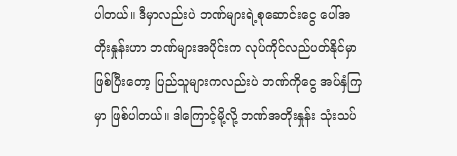ပါတယ်။ ဒီမှာလည်းပဲ ဘဏ်များရဲ့စုဆောင်းငွေ ပေါ်အတိုးနှုန်းဟာ ဘဏ်များအပိုင်းက လုပ်ကိုင်လည်ပတ်နိုင်မှာဖြစ်ပြီးတော့ ပြည်သူများကလည်းပဲ ဘဏ်ကိုငွေ အပ်နှံကြမှာ ဖြစ်ပါတယ်။ ဒါကြောင့်မို့လို့ ဘဏ်အတိုးနှုန်း သုံးသပ်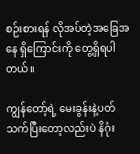စဉ်းစားရန် လိုအပ်တဲ့အခြေအနေ ရှိကြောင်းကို တွေ့ရှိရပါတယ်။

ကျွန်တော့်ရဲ့ ‌မေးခွန်းနဲ့ပတ်သက်ပြီးတော့လည်းပဲ နိဂုံး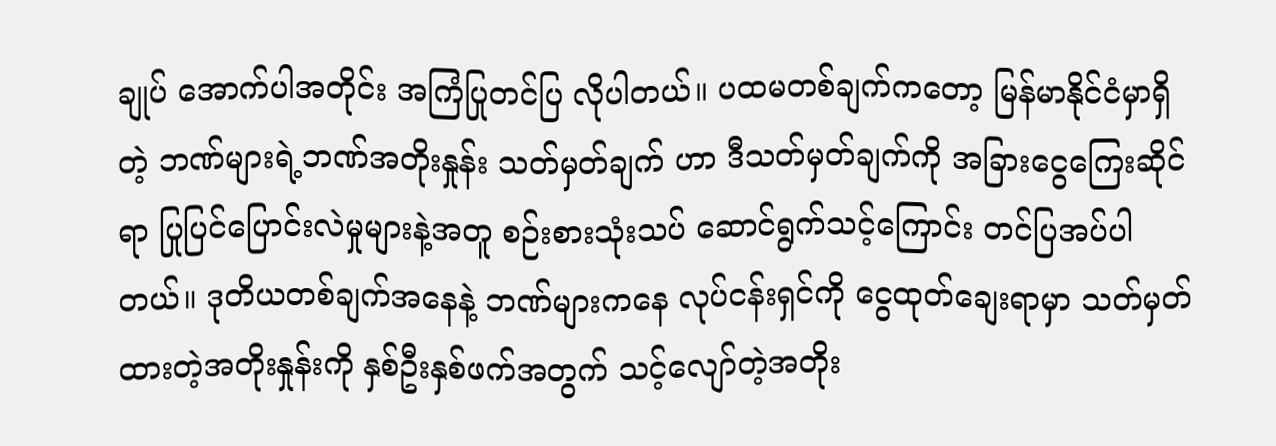ချုပ် အောက်ပါအတိုင်း အကြံပြုတင်ပြ လိုပါတယ်။ ပထမတစ်ချက်ကတော့ မြန်မာနိုင်ငံမှာရှိတဲ့ ဘဏ်များရဲ့ဘဏ်အတိုးနှုန်း သတ်မှတ်ချက် ဟာ ဒီသတ်မှတ်ချက်ကို အခြားငွေကြေးဆိုင်ရာ ပြုပြင်ပြောင်းလဲမှုများနဲ့အတူ စဉ်းစားသုံးသပ် ဆောင်ရွက်သင့်ကြောင်း တင်ပြအပ်ပါတယ်။ ဒုတိယတစ်ချက်အနေနဲ့ ဘဏ်များကနေ လုပ်ငန်းရှင်ကို ငွေထုတ်ချေးရာမှာ သတ်မှတ်ထားတဲ့အတိုးနှုန်းကို နှစ်ဦးနှစ်ဖက်အတွက် သင့်လျော်တဲ့အတိုး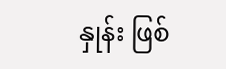နှုန်း ဖြစ်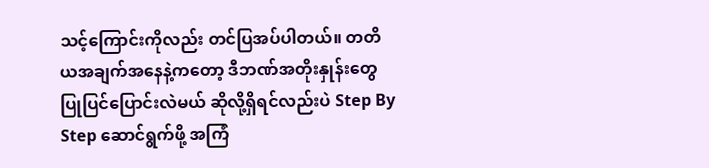သင့်ကြောင်းကိုလည်း တင်ပြအပ်ပါတယ်။ တတိယအချက်အနေနဲ့ကတော့ ဒီဘဏ်အတိုးနှုန်းတွေ ပြုပြင်ပြောင်းလဲမယ် ဆိုလို့ရှိရင်လည်းပဲ Step By Step ဆောင်ရွက်ဖို့ အကြံ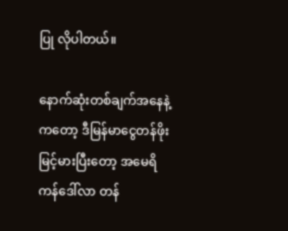ပြု လိုပါတယ်။

နောက်ဆုံးတစ်ချက်အနေနဲ့ကတော့ ဒီမြန်မာငွေတန်ဖိုးမြင့်မားပြီးတော့ အမေရိကန်ဒေါ်လာ တန်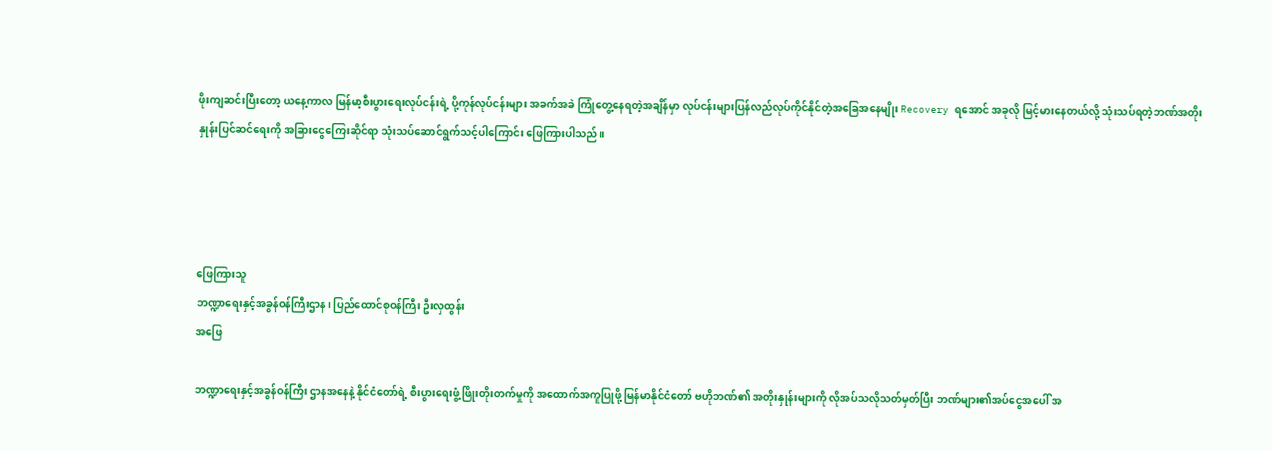ဖိုးကျဆင်းပြီးတော့ ယနေ့ကာလ မြန်မာ့စီးပွားရေးလုပ်ငန်းရဲ့ ပို့ကုန်လုပ်ငန်းများ အခက်အခဲ ကြုံတွေ့နေရတဲ့အချိန်မှာ လုပ်ငန်းများပြန်လည်လုပ်ကိုင်နိုင်တဲ့အခြေအနေမျိုး Recovery ရအောင် အခုလို မြင့်မားနေတယ်လို့ သုံးသပ်ရတဲ့ဘဏ်အတိုးနှုန်းပြင်ဆင်ရေးကို အခြားငွေကြေးဆိုင်ရာ သုံးသပ်ဆောင်ရွက်သင့်ပါကြောင်း ဖြေကြားပါသည်။




ဖြေကြားသူ
ဘဏ္ဍာရေးနှင့်အခွန်ဝန်ကြီးဌာန၊ ပြည်ထောင်စုဝန်ကြီး ဦးလှထွန်း
အဖြေ

ဘဏ္ဍာရေးနှင့်အခွန်ဝန်ကြီး ဌာနအနေနဲ့ နိုင်ငံတော်ရဲ့ စီးပွားရေးဖွံ့ဖြိုးတိုးတက်မှုကို အထောက်အကူပြုဖို့ မြန်မာနိုင်ငံတော် ဗဟိုဘဏ်၏ အတိုးနှုန်းများကို လိုအပ်သလိုသတ်မှတ်ပြီး ဘဏ်များ၏အပ်ငွေအပေါ် အ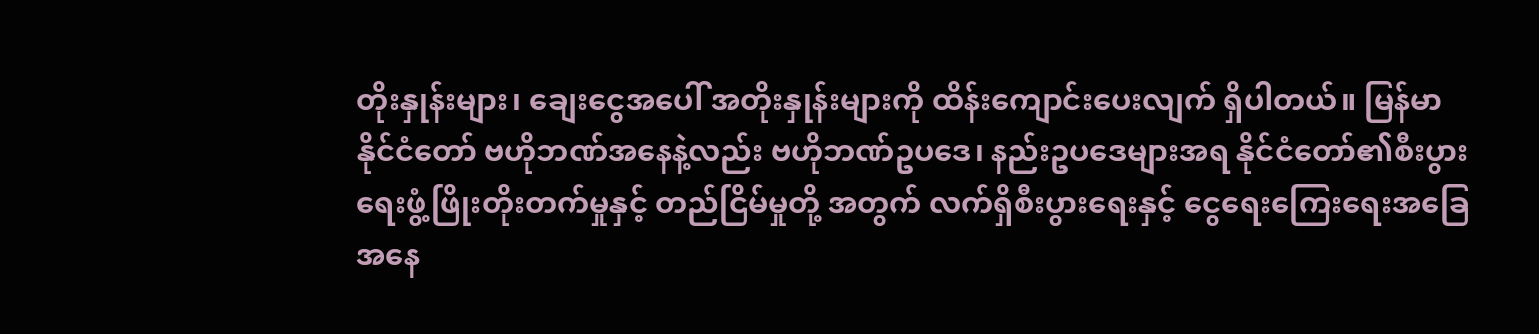တိုးနှုန်းများ၊ ချေးငွေအပေါ် အတိုးနှုန်းများကို ထိန်းကျောင်းပေးလျက် ရှိပါတယ်။ မြန်မာနိုင်ငံတော် ဗဟိုဘဏ်အနေနဲ့လည်း ဗဟိုဘဏ်ဥပဒေ၊ နည်းဥပဒေများအရ နိုင်ငံတော်၏စီးပွားရေးဖွံ့ဖြိုးတိုးတက်မှုနှင့် တည်ငြိမ်မှုတို့ အတွက် လက်ရှိစီးပွားရေးနှင့် ငွေရေးကြေးရေးအခြေအနေ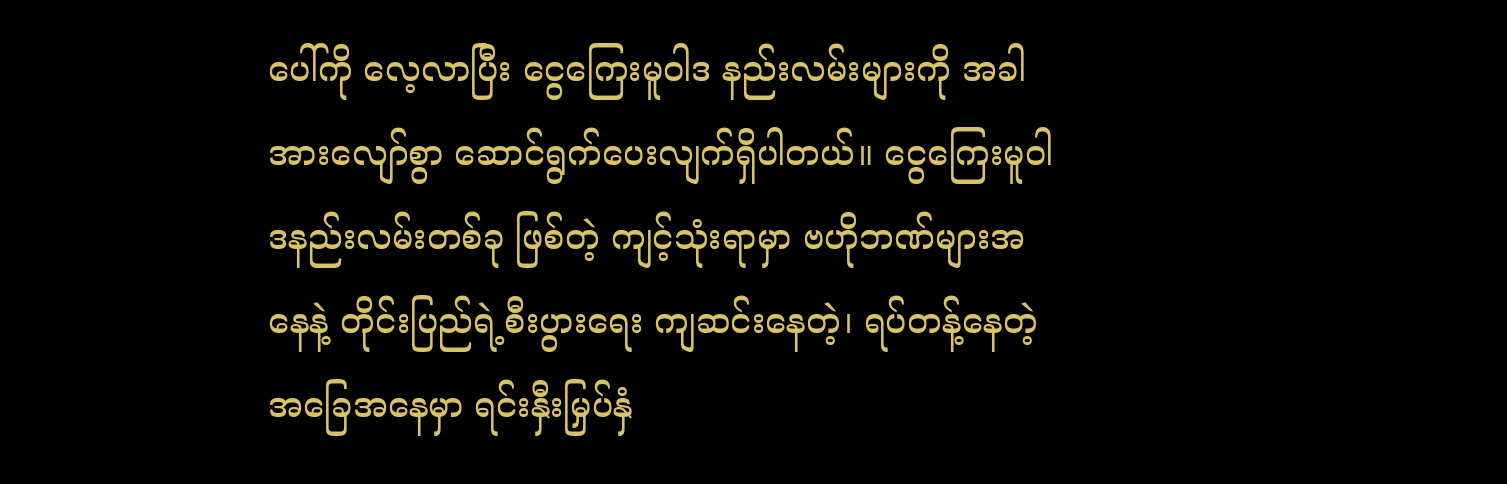ပေါ်ကို လေ့လာပြီး ငွေကြေးမူဝါဒ နည်းလမ်းများကို အခါအားလျော်စွာ ဆောင်ရွက်ပေးလျက်ရှိပါတယ်။ ငွေကြေးမူဝါဒနည်းလမ်းတစ်ခု ဖြစ်တဲ့ ကျင့်သုံးရာမှာ ဗဟိုဘဏ်များအနေနဲ့ တိုင်းပြည်ရဲ့စီးပွားရေး ကျဆင်းနေတဲ့၊ ရပ်တန့်နေတဲ့အခြေအနေမှာ ရင်းနှီးမြှပ်နှံ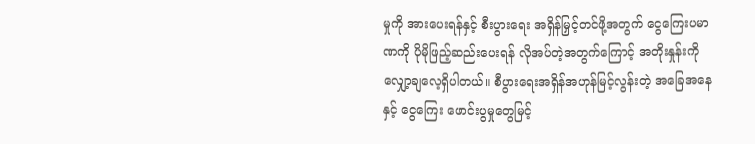မှုကို အားပေးရန်နှင့် စီးပွားရေး အရှိန်မြှင့်တင်ဖို့အတွက် ငွေကြေးပမာဏကို ပိုမိုဖြည့်ဆည်းပေးရန် လိုအပ်တဲ့အတွက်ကြောင့် အတိုးနှုန်းကို လျှော့ချလေ့ရှိပါတယ်။ စီပွားရေးအရှိန်အဟုန်မြင့်လွန်းတဲ့ အခြေအနေနှင့် ငွေကြေး ဖောင်းပွမှုတွေမြင့်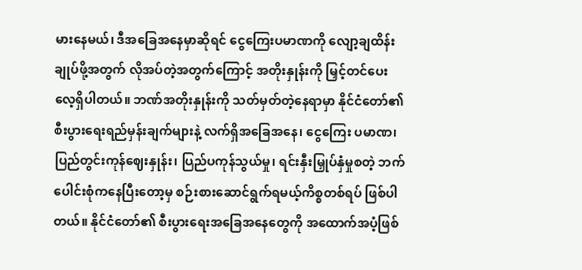မားနေမယ်၊ ဒီအခြေအနေမှာဆိုရင် ငွေကြေးပမာဏကို လျော့ချထိန်းချုပ်ဖို့အတွက် လိုအပ်တဲ့အတွက်ကြောင့် အတိုးနှုန်းကို မြှင့်တင်ပေးလေ့ရှိပါတယ်။ ဘဏ်အတိုးနှုန်းကို သတ်မှတ်တဲ့နေရာမှာ နိုင်ငံတော်၏ စီးပွားရေးရည်မှန်းချက်များနဲ့ လက်ရှိအခြေအနေ၊ ငွေကြေး ပမာဏ၊ ပြည်တွင်းကုန်ဈေးနှုန်း၊ ပြည်ပကုန်သွယ်မှု၊ ရင်းနှီးမြှုပ်နှံမှုစတဲ့ ဘက်ပေါင်းစုံကနေပြီးတော့မှ စဉ်းစားဆောင်ရွက်ရမယ့်ကိစ္စတစ်ရပ် ဖြစ်ပါတယ်။ နိုင်ငံတော်၏ စီးပွားရေးအခြေအနေတွေကို အထောက်အပံ့ဖြစ်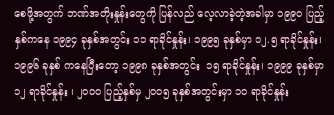စေဖို့အတွက် ဘဏ်အတိုးနှုန်းတွေကို ပြန်လည် လေ့လာခဲ့တဲ့အခါမှာ ၁၉၉၀ ပြည့်နှစ်ကနေ ၁၉၉၄ ခုနှစ်အတွင်း ၁၁ ရာခိုင်နှုန်း၊ ၁၉၉၅ ခုနှစ်မှာ ၁၂.၅ ရာခိုင်နှုန်း၊ ၁၉၉၆ ခုနှစ် ကနေပြီးတော့ ၁၉၉၈ ခုနှစ်အတွင်း  ၁၅ ရာခိုင်နှုန်း၊ ၁၉၉၉ ခုနှစ်မှာ ၁၂ ရာခိုင်နှုန်း ၊ ၂၀၀၀ ပြည့်နှစ်မှ ၂၀၀၅ ခုနှစ်အတွင်းမှာ ၁၀ ရာခိုင်နှုန်း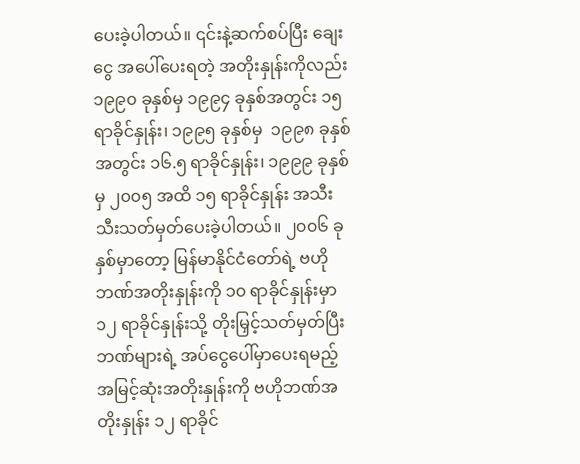ပေးခဲ့ပါတယ်။ ၎င်းနဲ့ဆက်စပ်ပြီး ချေးငွေ အပေါ်ပေးရတဲ့ အတိုးနှုန်းကိုလည်း ၁၉၉၀ ခုနှစ်မှ ၁၉၉၄ ခုနှစ်အတွင်း ၁၅ ရာခိုင်နှုန်း၊ ၁၉၉၅ ခုနှစ်မှ  ၁၉၉၈ ခုနှစ်အတွင်း ၁၆.၅ ရာခိုင်နှုန်း၊ ၁၉၉၉ ခုနှစ်မှ ၂၀၀၅ အထိ ၁၅ ရာခိုင်နှုန်း အသီးသီး‌သတ်မှတ်ပေးခဲ့ပါတယ်။ ၂၀၀၆ ခုနှစ်မှာတော့ မြန်မာနိုင်ငံတော်ရဲ့ ဗဟိုဘဏ်အတိုးနှုန်းကို ၁၀ ရာခိုင်နှုန်းမှာ ၁၂ ရာခိုင်နှုန်းသို့ တိုးမြှင့်သတ်မှတ်ပြီး ဘဏ်များရဲ့ အပ်ငွေပေါ်မှာပေးရမည့် အမြင့်ဆုံးအတိုးနှုန်းကို ဗဟိုဘဏ်အတိုးနှုန်း ၁၂ ရာခိုင်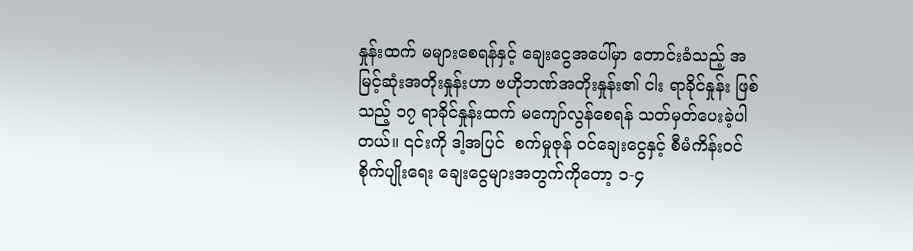နှုန်းထက် မများစေရန်နှင့် ချေးငွေအပေါ်မှာ တောင်းခံသည့် အမြင့်ဆုံးအတိုးနှုန်းဟာ ဗဟိုဘဏ်အတိုးနှုန်း၏ ငါး ရာခိုင်နှုန်း ဖြစ်သည့် ၁၇ ရာခိုင်နှုန်းထက် မကျော်လွန်စေရန် သတ်မှတ်ပေးခဲ့ပါတယ်။ ၎င်းကို ဒါ့အပြင်  စက်မှုဇုန် ဝင်ချေးငွေနှင့် စီမံကိန်းဝင်စိုက်ပျိုးရေး ချေးငွေများအတွက်ကိုတော့ ၁-၄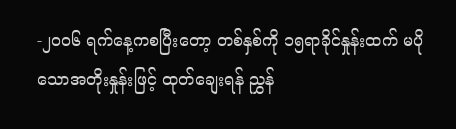-၂၀၀၆ ရက်နေ့ကစပြီးတော့ တစ်နှစ်ကို ၁၅ရာခိုင်နှုန်းထက် မပိုသောအတိုးနှုန်းဖြင့် ထုတ်ချေးရန် ညွှန်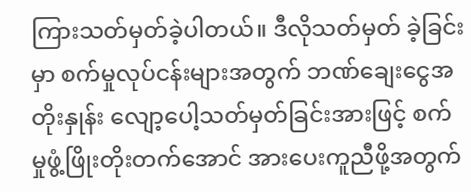ကြားသတ်မှတ်ခဲ့ပါတယ်။ ဒီလိုသတ်မှတ် ခဲ့ခြင်းမှာ စက်မှုလုပ်ငန်းများအတွက် ဘဏ်ချေးငွေအတိုးနှုန်း လျော့ပေါ့သတ်မှတ်ခြင်းအားဖြင့် စက်မှုဖွံ့ဖြိုးတိုးတက်အောင် အားပေးကူညီဖို့အတွက်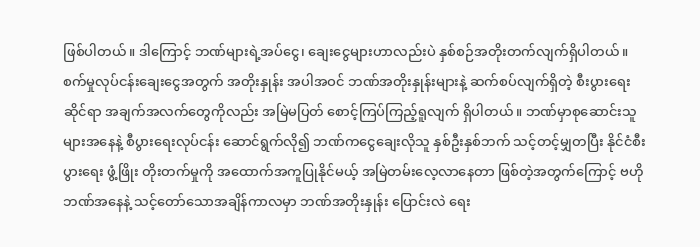ဖြစ်ပါတယ်။ ဒါကြောင့် ဘဏ်များရဲ့အပ်ငွေ၊ ချေးငွေများဟာလည်းပဲ နှစ်စဉ်အတိုးတက်လျက်ရှိပါတယ်။ စက်မှုလုပ်ငန်းချေးငွေအတွက် အတိုးနှုန်း အပါအဝင် ဘဏ်အတိုးနှုန်းများနဲ့ ဆက်စပ်လျက်ရှိတဲ့ စီးပွားရေးဆိုင်ရာ အချက်အလက်တွေကိုလည်း အမြဲမပြတ် စောင့်ကြပ်ကြည့်ရူလျက် ရှိပါတယ်။ ဘဏ်မှာစုဆောင်းသူများအနေနဲ့ စီပွားရေးလုပ်ငန်း ဆောင်ရွက်လို၍ ဘဏ်ကငွေချေးလိုသူ နှစ်ဦးနှစ်ဘက် သင့်တင့်မျှတပြီး နိုင်ငံစီးပွားရေး ဖွံ့ဖြိုး တိုးတက်မှုကို အထောက်အကူပြုနိုင်မယ့် အမြဲတမ်းလေ့လာနေတာ ဖြစ်တဲ့အတွက်ကြောင့် ဗဟိုဘဏ်အနေနဲ့ သင့်တော်သောအချိန်ကာလမှာ ဘဏ်အတိုးနှုန်း ပြောင်းလဲ ရေး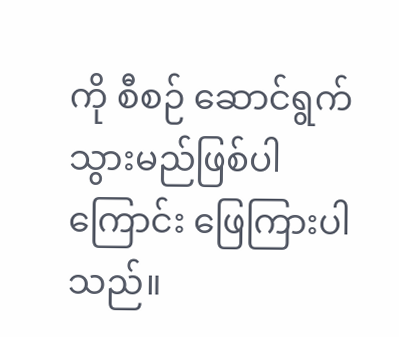ကို စီစဉ် ဆောင်ရွက်သွားမည်ဖြစ်ပါကြောင်း ဖြေကြားပါသည်။